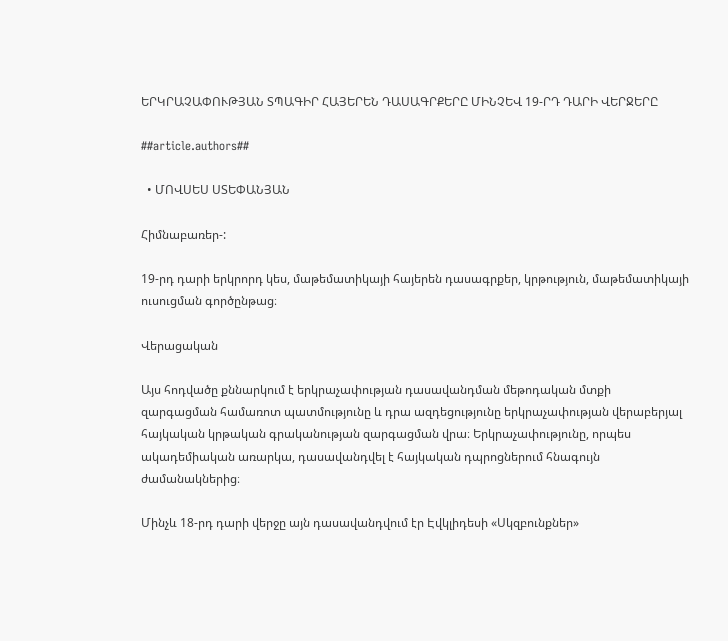ԵՐԿՐԱՉԱՓՈՒԹՅԱՆ ՏՊԱԳԻՐ ՀԱՅԵՐԵՆ ԴԱՍԱԳՐՔԵՐԸ ՄԻՆՉԵՎ 19-ՐԴ ԴԱՐԻ ՎԵՐՋԵՐԸ

##article.authors##

  • ՄՈՎՍԵՍ ՍՏԵՓԱՆՅԱՆ

Հիմնաբառեր-:

19-րդ դարի երկրորդ կես, մաթեմատիկայի հայերեն դասագրքեր, կրթություն, մաթեմատիկայի ուսուցման գործընթաց։

Վերացական

Այս հոդվածը քննարկում է երկրաչափության դասավանդման մեթոդական մտքի զարգացման համառոտ պատմությունը և դրա ազդեցությունը երկրաչափության վերաբերյալ հայկական կրթական գրականության զարգացման վրա։ Երկրաչափությունը, որպես ակադեմիական առարկա, դասավանդվել է հայկական դպրոցներում հնագույն ժամանակներից։

Մինչև 18-րդ դարի վերջը այն դասավանդվում էր Էվկլիդեսի «Սկզբունքներ»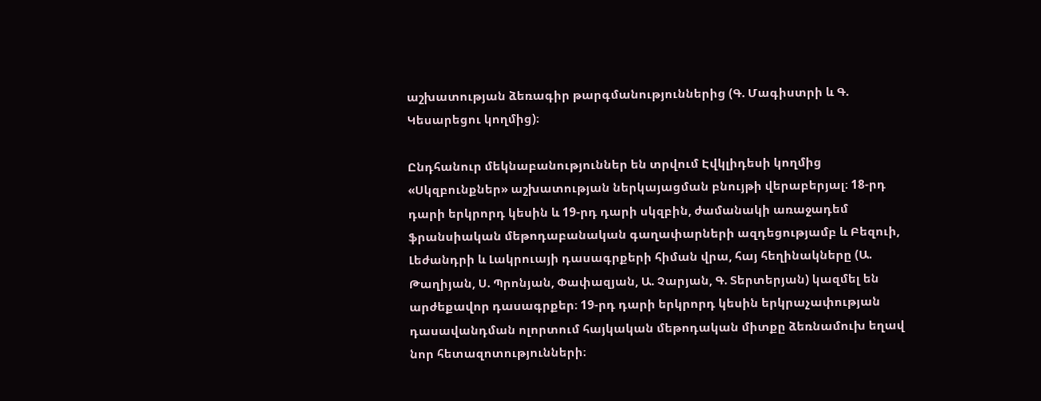աշխատության ձեռագիր թարգմանություններից (Գ. Մագիստրի և Գ. Կեսարեցու կողմից)։

Ընդհանուր մեկնաբանություններ են տրվում Էվկլիդեսի կողմից «Սկզբունքներ» աշխատության ներկայացման բնույթի վերաբերյալ։ 18-րդ դարի երկրորդ կեսին և 19-րդ դարի սկզբին, ժամանակի առաջադեմ ֆրանսիական մեթոդաբանական գաղափարների ազդեցությամբ և Բեզուի, Լեժանդրի և Լակրուայի դասագրքերի հիման վրա, հայ հեղինակները (Ա. Թաղիյան, Ս. Պրոնյան, Փափազյան, Ա. Չարյան, Գ. Տերտերյան) կազմել են արժեքավոր դասագրքեր։ 19-րդ դարի երկրորդ կեսին երկրաչափության դասավանդման ոլորտում հայկական մեթոդական միտքը ձեռնամուխ եղավ նոր հետազոտությունների։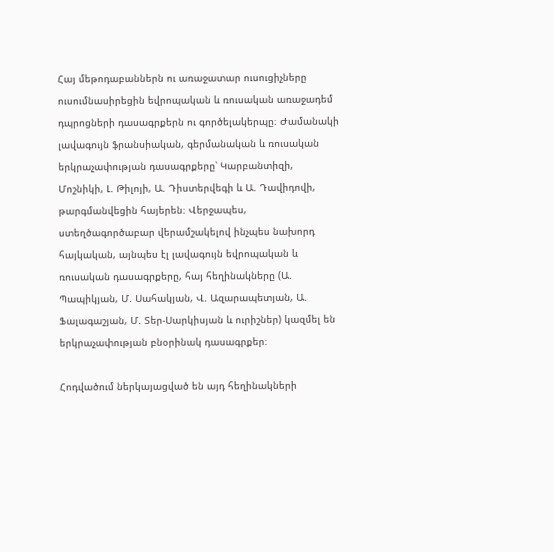Հայ մեթոդաբաններն ու առաջատար ուսուցիչները ուսումնասիրեցին եվրոպական և ռուսական առաջադեմ դպրոցների դասագրքերն ու գործելակերպը։ Ժամանակի լավագույն ֆրանսիական, գերմանական և ռուսական երկրաչափության դասագրքերը՝ Կարբանտիզի, Մոշնիկի, Լ. Թիլոյի, Ա. Դիստերվեգի և Ա. Դավիդովի, թարգմանվեցին հայերեն։ Վերջապես, ստեղծագործաբար վերամշակելով ինչպես նախորդ հայկական, այնպես էլ լավագույն եվրոպական և ռուսական դասագրքերը, հայ հեղինակները (Ա. Պապիկյան, Մ. Սահակյան, Վ. Ազարապետյան, Ա. Ֆալագաշյան, Մ. Տեր-Սարկիսյան և ուրիշներ) կազմել են երկրաչափության բնօրինակ դասագրքեր։

Հոդվածում ներկայացված են այդ հեղինակների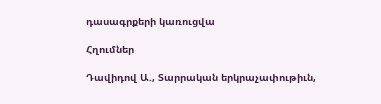դասագրքերի կառուցվա

Հղումներ

Դավիդով Ա., Տարրական երկրաչափութիւն,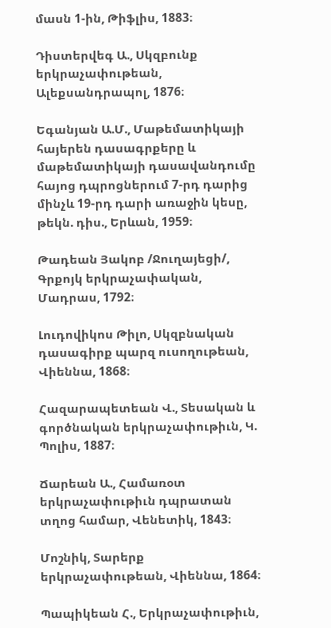մասն 1-ին, Թիֆլիս, 1883։

Դիստերվեգ Ա., Սկզբունք երկրաչափութեան, Ալեքսանդրապոլ, 1876։

Եգանյան Ա.Մ., Մաթեմատիկայի հայերեն դասագրքերը և մաթեմատիկայի դասավանդումը հայոց դպրոցներում 7-րդ դարից մինչև 19-րդ դարի առաջին կեսը, թեկն. դիս., Երևան, 1959։

Թադեան Յակոբ /Ջուղայեցի/, Գրքոյկ երկրաչափական, Մադրաս, 1792։

Լուդովիկոս Թիլո, Սկզբնական դասագիրք պարզ ուսողութեան, Վիեննա, 1868։

Հազարապետեան Վ., Տեսական և գործնական երկրաչափութիւն, Կ. Պոլիս, 1887։

Ճարեան Ա., Համառօտ երկրաչափութիւն դպրատան տղոց համար, Վենետիկ, 1843։

Մոշնիկ, Տարերք երկրաչափութեան, Վիեննա, 1864։

Պապիկեան Հ., Երկրաչափութիւն,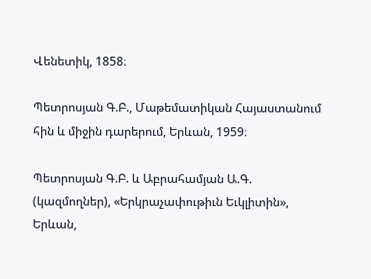Վենետիկ, 1858։

Պետրոսյան Գ.Բ., Մաթեմատիկան Հայաստանում հին և միջին դարերում, Երևան, 1959։

Պետրոսյան Գ.Բ. և Աբրահամյան Ա.Գ. (կազմողներ), «Երկրաչափութիւն Եւկլիտին», Երևան,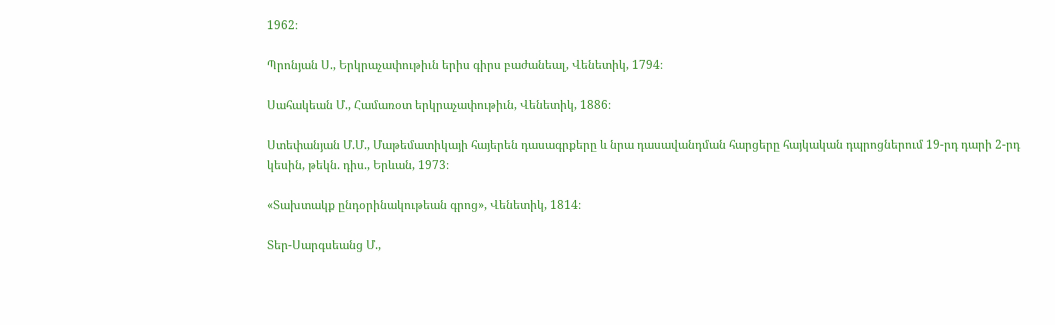1962։

Պրոնյան Ս., Երկրաչափութիւն երիս գիրս բաժանեալ, Վենետիկ, 1794։

Սահակեան Մ., Համառօտ երկրաչափութիւն, Վենետիկ, 1886։

Ստեփանյան Մ.Մ., Մաթեմատիկայի հայերեն դասագրքերը և նրա դասավանդման հարցերը հայկական դպրոցներում 19-րդ դարի 2-րդ կեսին, թեկն. դիս., Երևան, 1973։

«Տախտակք ընդօրինակութեան գրոց», Վենետիկ, 1814։

Տեր-Սարգսեանց Մ.,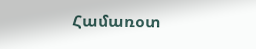Համառօտ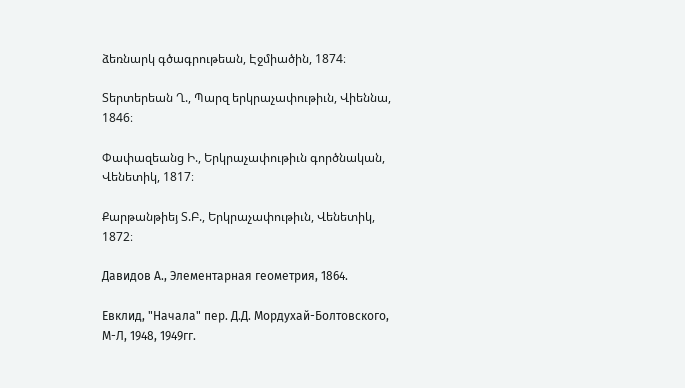ձեռնարկ գծագրութեան, Էջմիածին, 1874։

Տերտերեան Ղ., Պարզ երկրաչափութիւն, Վիեննա, 1846։

Փափազեանց Ի., Երկրաչափութիւն գործնական, Վենետիկ, 1817։

Քարթանթիեյ Տ.Բ., Երկրաչափութիւն, Վենետիկ, 1872։

Давидов А., Элементарная геометрия, 1864.

Евклид, "Начала" пер. Д.Д. Мордухай-Болтовского, М-Л, 1948, 1949гг.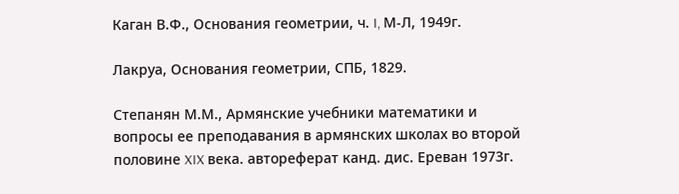Каган В.Ф., Основания геометрии, ч. I, М-Л, 1949г.

Лакруа, Основания геометрии, СПБ, 1829.

Степанян М.М., Армянские учебники математики и вопросы ее преподавания в армянских школах во второй половине XIX века. автореферат канд. дис. Ереван 1973г.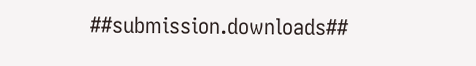##submission.downloads##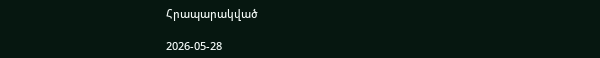Հրապարակված

2026-05-28